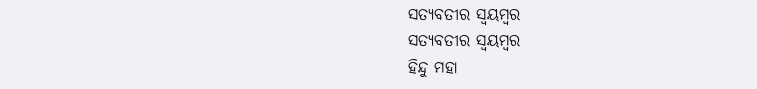ସତ୍ଯବତୀର ସ୍ୱୟମ୍ବର
ସତ୍ଯବତୀର ସ୍ୱୟମ୍ବର
ହିନ୍ଦୁ ମହା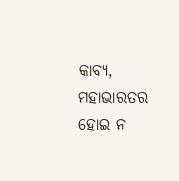କାବ୍ୟ, ମହାଭାରତର
ହୋଇ ନ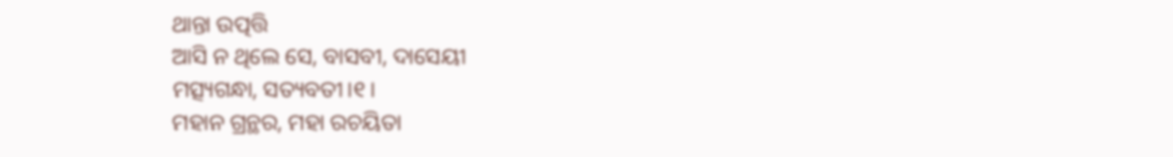ଥାନ୍ତା ଉତ୍ପତ୍ତି
ଆସି ନ ଥିଲେ ସେ, ବାସବୀ, ଦାସେୟୀ
ମତ୍ସ୍ୟଗନ୍ଧା, ସତ୍ୟବତୀ।୧।
ମହାନ ଗ୍ରନ୍ଥର, ମହା ରଚୟିତା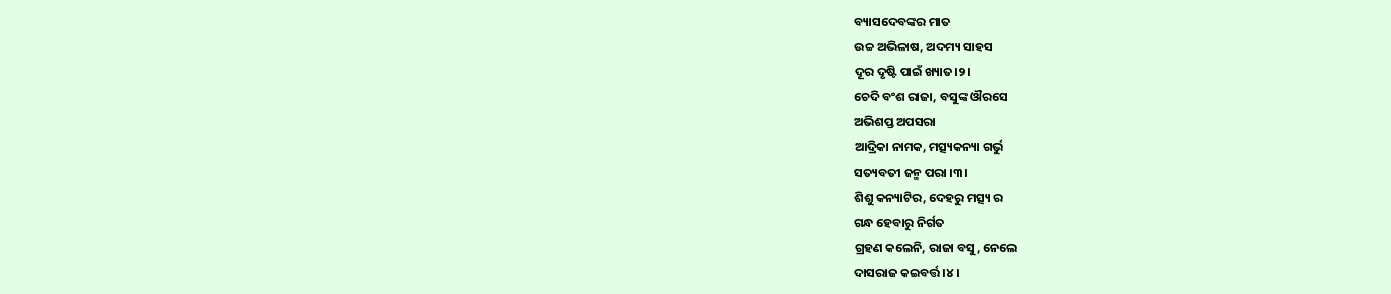ବ୍ୟାସଦେବଙ୍କର ମାତ
ଉଚ୍ଚ ଅଭିଳାଷ, ଅଦମ୍ୟ ସାହସ
ଦୂର ଦୃଷ୍ଟି ପାଇଁ ଖ୍ୟାତ।୨।
ଚେଦି ବଂଶ ରାଜା, ବସୁଙ୍କ ଔରସେ
ଅଭିଶପ୍ତ ଅପସରା
ଆଦ୍ରିକା ନାମକ, ମତ୍ସ୍ୟକନ୍ୟା ଗର୍ଭୁ
ସତ୍ୟବତୀ ଜନ୍ମ ପରା ।୩।
ଶିଶୁ କନ୍ୟାଟିର, ଦେହରୁ ମତ୍ସ୍ୟ ର
ଗନ୍ଧ ହେବାରୁ ନିର୍ଗତ
ଗ୍ରହଣ କଲେନି, ରାଜା ବସୁ, ନେଲେ
ଦାସରାଜ କଇବର୍ତ୍ତ।୪।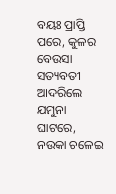ବୟଃ ପ୍ରାପ୍ତି ପରେ, କୁଳର ବେଉସା
ସତ୍ୟବତୀ ଆଦରିଲେ
ଯମୁନା ଘାଟରେ, ନଉକା ଚଳେଇ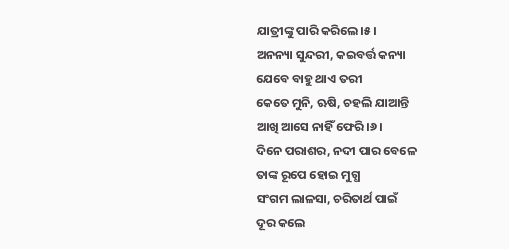ଯାତ୍ରୀଙ୍କୁ ପାରି କରିଲେ।୫।
ଅନନ୍ୟା ସୁନ୍ଦରୀ, କଇବର୍ତ୍ତ କନ୍ୟା
ଯେବେ ବାହୁ ଥାଏ ତରୀ
କେତେ ମୁନି, ଋଷି, ଚହଲି ଯାଆନ୍ତି
ଆଖି ଆସେ ନାହିଁ ଫେରି।୬।
ଦିନେ ପରାଶର, ନଦୀ ପାର ବେଳେ
ତାଙ୍କ ରୂପେ ହୋଇ ମୁଗ୍ଧ
ସଂଗମ ଲାଳସା, ଚରିତାର୍ଥ ପାଇଁ
ଦୂର କଲେ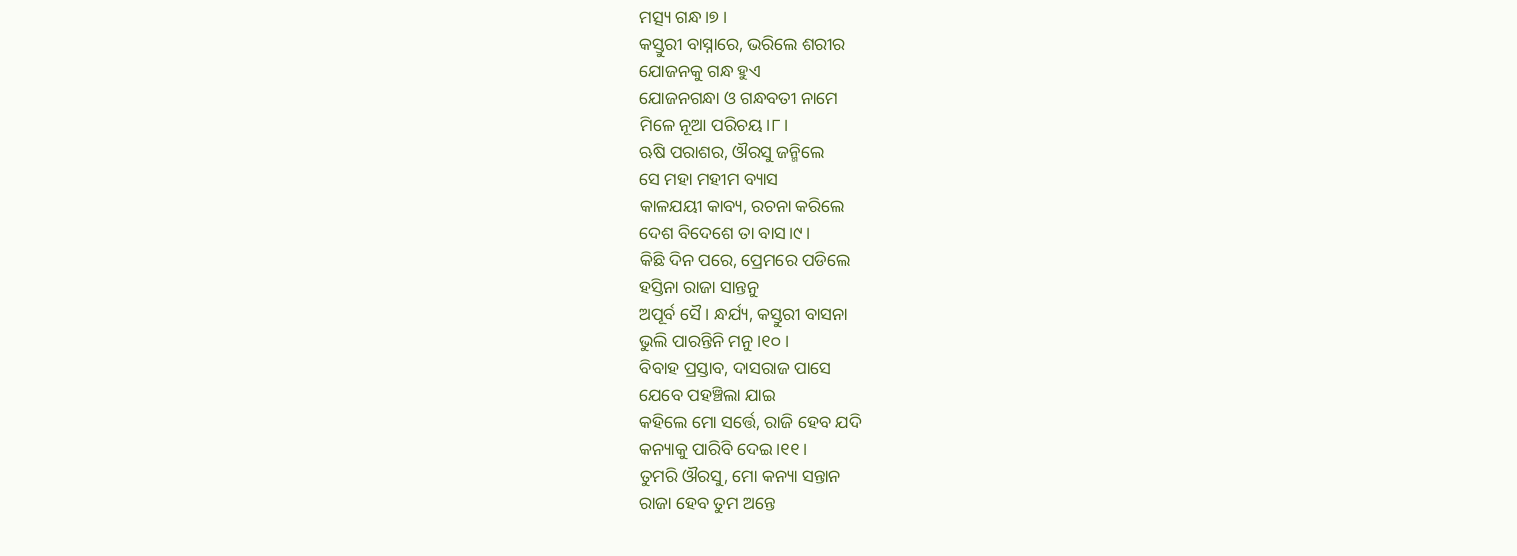ମତ୍ସ୍ୟ ଗନ୍ଧ।୭।
କସ୍ତୁରୀ ବାସ୍ନାରେ, ଭରିଲେ ଶରୀର
ଯୋଜନକୁ ଗନ୍ଧ ହୁଏ
ଯୋଜନଗନ୍ଧା ଓ ଗନ୍ଧବତୀ ନାମେ
ମିଳେ ନୂଆ ପରିଚୟ।୮।
ଋଷି ପରାଶର, ଔରସୁ ଜନ୍ମିଲେ
ସେ ମହା ମହୀମ ବ୍ୟାସ
କାଳଯୟୀ କାବ୍ୟ, ରଚନା କରିଲେ
ଦେଶ ବିଦେଶେ ତା ବାସ।୯।
କିଛି ଦିନ ପରେ, ପ୍ରେମରେ ପଡିଲେ
ହସ୍ତିନା ରାଜା ସାନ୍ତନୁ
ଅପୂର୍ବ ସୈ। ନ୍ଧର୍ଯ୍ୟ, କସ୍ତୁରୀ ବାସନା
ଭୁଲି ପାରନ୍ତିନି ମନୁ।୧୦।
ବିବାହ ପ୍ରସ୍ତାବ, ଦାସରାଜ ପାସେ
ଯେବେ ପହଞ୍ଚିଲା ଯାଇ
କହିଲେ ମୋ ସର୍ତ୍ତେ, ରାଜି ହେବ ଯଦି
କନ୍ୟାକୁ ପାରିବି ଦେଇ।୧୧।
ତୁମରି ଔରସୁ, ମୋ କନ୍ୟା ସନ୍ତାନ
ରାଜା ହେବ ତୁମ ଅନ୍ତେ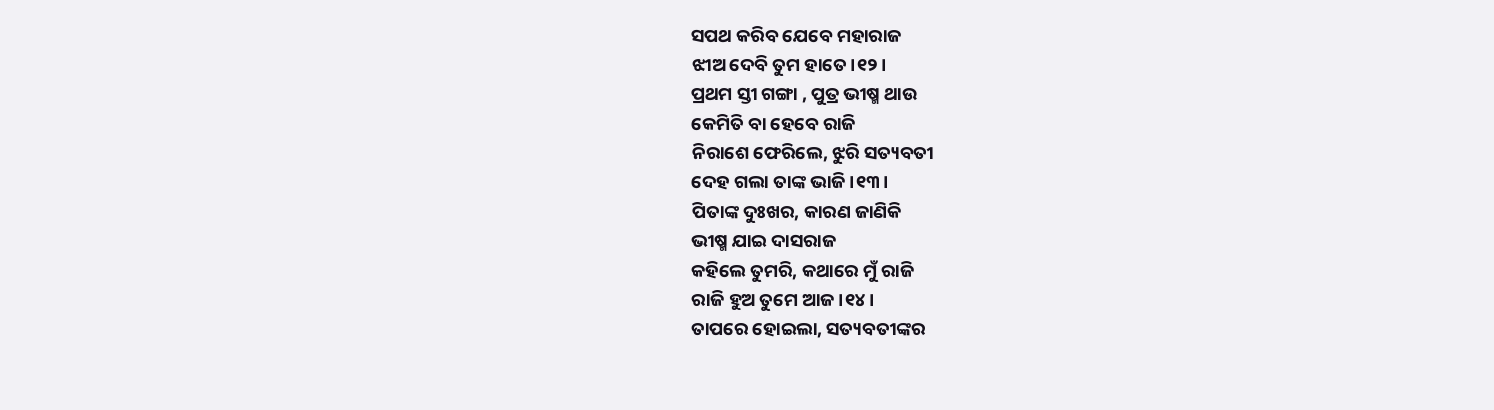ସପଥ କରିବ ଯେବେ ମହାରାଜ
ଝୀଅ ଦେବି ତୁମ ହାତେ।୧୨।
ପ୍ରଥମ ସ୍ତୀ ଗଙ୍ଗା , ପୁତ୍ର ଭୀଷ୍ମ ଥାଉ
କେମିତି ବା ହେବେ ରାଜି
ନିରାଶେ ଫେରିଲେ, ଝୁରି ସତ୍ୟବତୀ
ଦେହ ଗଲା ତାଙ୍କ ଭାଜି।୧୩।
ପିତାଙ୍କ ଦୁଃଖର, କାରଣ ଜାଣିକି
ଭୀଷ୍ମ ଯାଇ ଦାସରାଜ
କହିଲେ ତୁମରି, କଥାରେ ମୁଁ ରାଜି
ରାଜି ହୁଅ ତୁମେ ଆଜ।୧୪।
ତାପରେ ହୋଇଲା, ସତ୍ୟବତୀଙ୍କର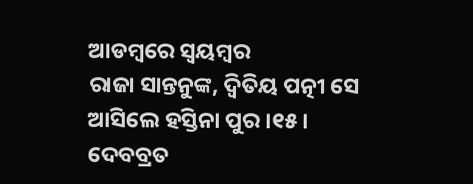ଆଡମ୍ଵରେ ସ୍ଵୟମ୍ବର
ରାଜା ସାନ୍ତନୁଙ୍କ, ଦ୍ଵିତିୟ ପତ୍ନୀ ସେ
ଆସିଲେ ହସ୍ତିନା ପୁର ।୧୫।
ଦେବବ୍ରତ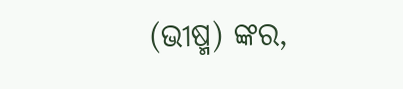(ଭୀଷ୍ମ) ଙ୍କର,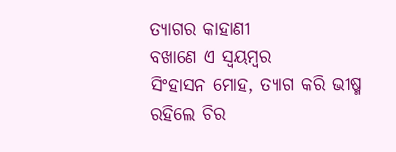ତ୍ୟାଗର କାହାଣୀ
ବଖାଣେ ଏ ସ୍ଵୟମ୍ବର
ସିଂହାସନ ମୋହ, ତ୍ୟାଗ କରି ଭୀଷ୍ମ
ରହିଲେ ଚିର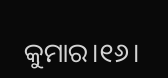କୁମାର।୧୬।